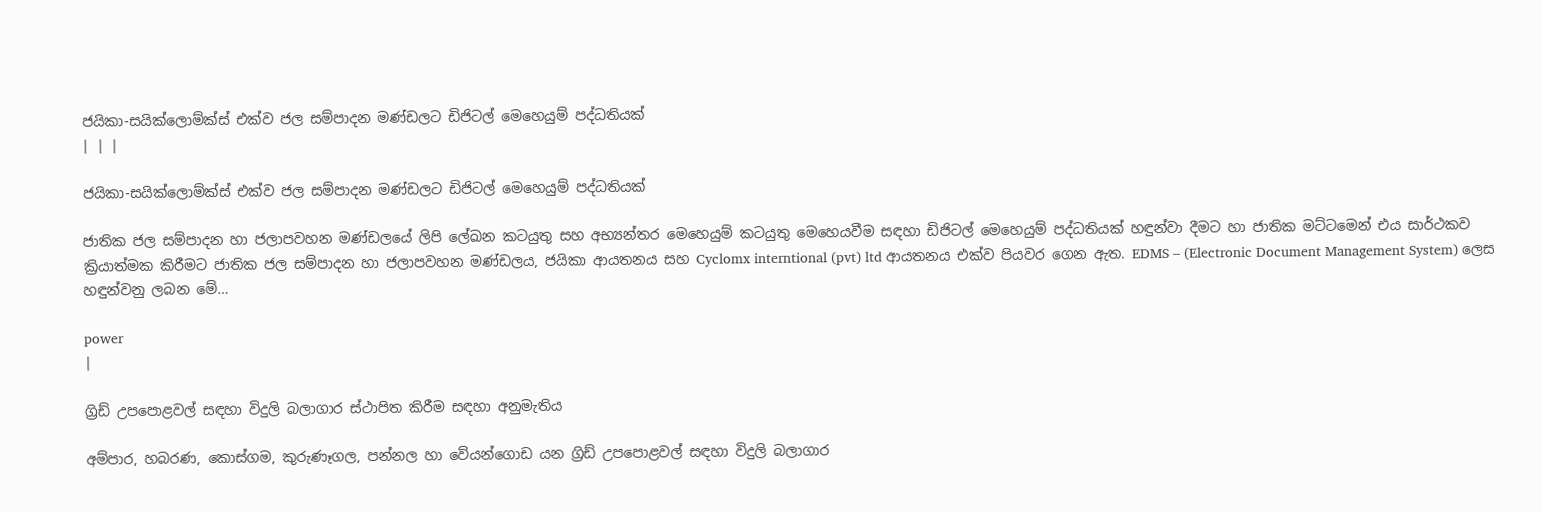ජයිකා-සයික්ලොම්ක්ස් එක්ව ජල සම්පාදන මණ්ඩලට ඩිජිටල් මෙහෙයුම් පද්ධතියක්
| | |

ජයිකා-සයික්ලොම්ක්ස් එක්ව ජල සම්පාදන මණ්ඩලට ඩිජිටල් මෙහෙයුම් පද්ධතියක්

ජාතික ජල සම්පාදන හා ජලාපවහන මණ්ඩලයේ ලිපි ලේඛන කටයුතු සහ අභ්‍යන්තර මෙහෙයුම් කටයුතු මෙහෙයවීම සඳහා ඩිජිටල් මෙහෙයුම් පද්ධතියක් හඳුන්වා දීමට හා ජාතික මට්ටමෙන් එය සාර්ථකව ක්‍රියාත්මක කිරීමට ජාතික ජල සම්පාදන හා ජලාපවහන මණ්ඩලය, ජයිකා ආයතනය සහ Cyclomx interntional (pvt) ltd ආයතනය එක්ව පියවර ගෙන ඇත. EDMS – (Electronic Document Management System) ලෙස හඳුන්වනු ලබන මේ…

power
|

ග්‍රිඩ් උපපොළවල් සඳහා විදුලි බලාගාර ස්ථාපිත කිරීම සඳහා අනුමැතිය

අම්පාර, හබරණ, කොස්ගම, කුරුණෑගල, පන්නල හා වේයන්ගොඩ යන ග්‍රිඩ් උපපොළවල් සඳහා විදුලි බලාගාර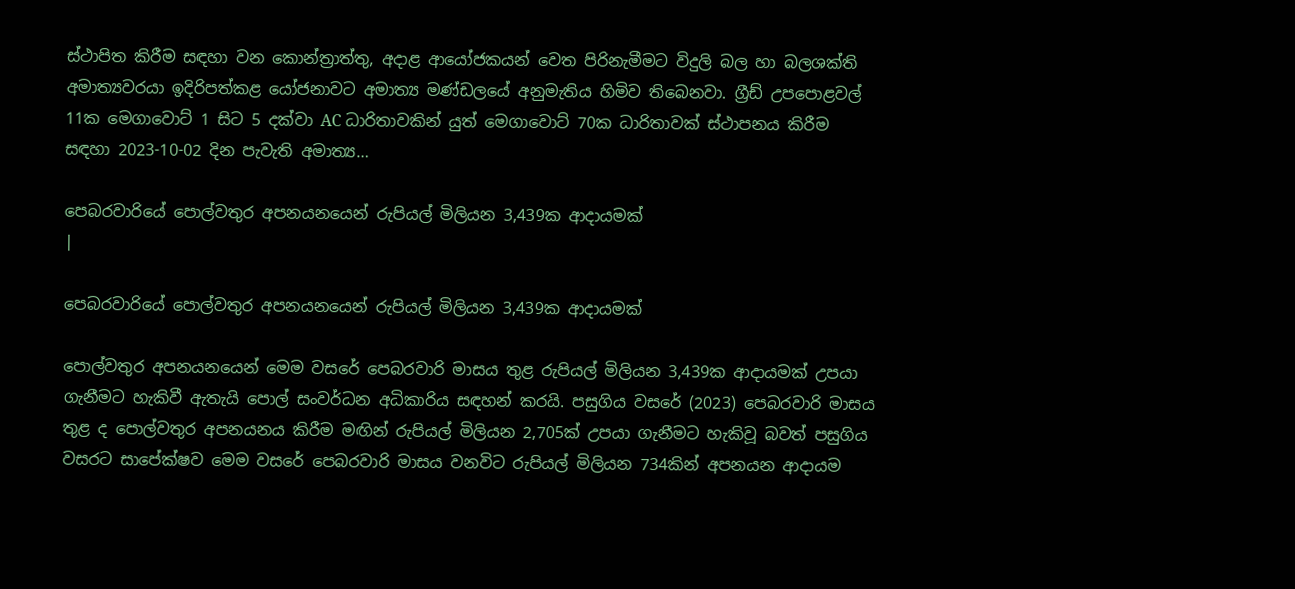ස්ථාපිත කිරීම සඳහා වන කොන්ත්‍රාත්තු, අදාළ ආයෝජකයන් වෙත පිරිනැමීමට විදුලි බල හා බලශක්ති අමාත්‍යවරයා ඉදිරිපත්කළ යෝජනාවට අමාත්‍ය මණ්ඩලයේ අනුමැතිය හිමිව තිබෙනවා. ග්‍රීඩ් උපපොළවල් 11ක මෙගාවොට් 1 සිට 5 දක්වා AC ධාරිතාවකින් යුත් මෙගාවොට් 70ක ධාරිතාවක් ස්ථාපනය කිරීම සඳහා 2023-10-02 දින පැවැති අමාත්‍ය…

පෙබරවාරියේ පොල්වතුර අපනයනයෙන් රුපියල් මිලියන 3,439ක ආදායමක්
|

පෙබරවාරියේ පොල්වතුර අපනයනයෙන් රුපියල් මිලියන 3,439ක ආදායමක්

පොල්වතුර අපනයනයෙන් මෙම වසරේ පෙබරවාරි මාසය තුළ රුපියල් මිලියන 3,439ක ආදායමක් උපයා ගැනීමට හැකිවී ඇතැයි පොල් සංවර්ධන අධිකාරිය සඳහන් කරයි. පසුගිය වසරේ (2023) පෙබරවාරි මාසය තුළ ද පොල්වතුර අපනයනය කිරීම මඟින් රුපියල් මිලියන 2,705ක් උපයා ගැනීමට හැකිවූ බවත් පසුගිය වසරට සාපේක්ෂව මෙම වසරේ පෙබරවාරි මාසය වනවිට රුපියල් මිලියන 734කින් අපනයන ආදායම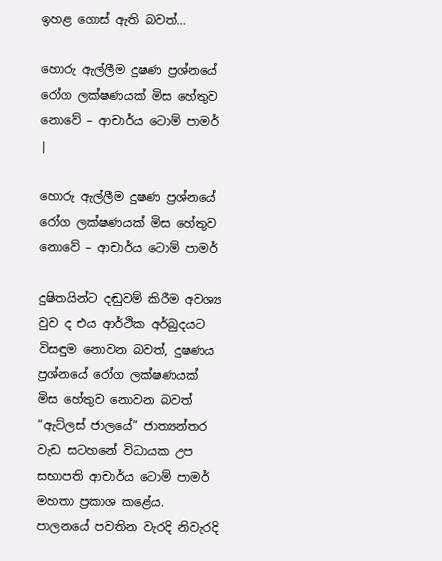ඉහළ ගොස් ඇති බවත්…

හොරු ඇල්ලීම දුෂණ ප්‍රශ්නයේ රෝග ලක්ෂණයක් මිස හේතුව නොවේ – ආචාර්ය ටොම් පාමර්
|

හොරු ඇල්ලීම දුෂණ ප්‍රශ්නයේ රෝග ලක්ෂණයක් මිස හේතුව නොවේ – ආචාර්ය ටොම් පාමර්

දුෂිතයින්ට දඬුවම් කිරීම අවශ්‍ය වුව ද එය ආර්ථික අර්බුදයට විසඳුම නොවන බවත්, දුෂණය ප්‍රශ්නයේ රෝග ලක්ෂණයක් මිස හේතුව නොවන බවත් “ඇට්ලස් ජාලයේ” ජාත්‍යන්තර වැඩ සටහනේ විධායක උප සභාපති ආචාර්ය ටොම් පාමර් මහතා ප්‍රකාශ කළේය. පාලනයේ පවතින වැරදි නිවැරදි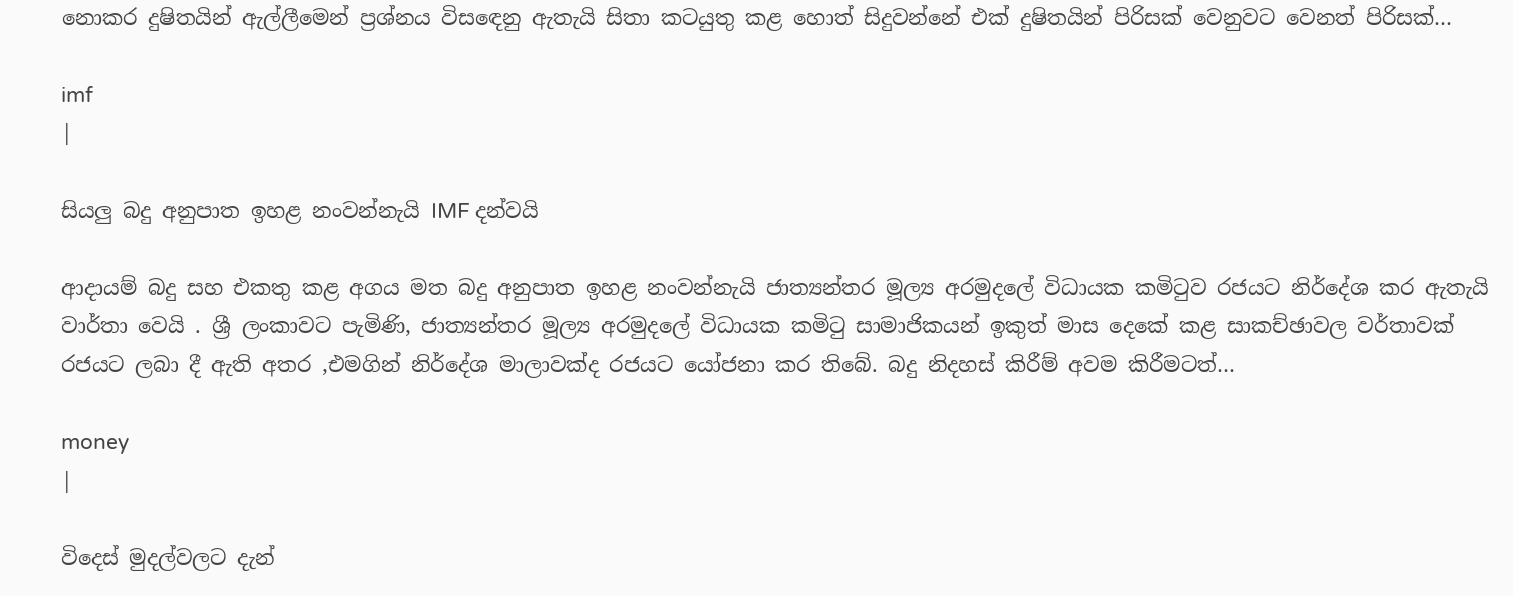නොකර දුෂිතයින් ඇල්ලීමෙන් ප්‍රශ්නය විසඳෙනු ඇතැයි සිතා කටයුතු කළ හොත් සිදුවන්නේ එක් දුෂිතයින් පිරිසක් වෙනුවට වෙනත් පිරිසක්…

imf
|

සියලු බදු අනුපාත ඉහළ නංවන්නැයි IMF දන්වයි

ආදායම් බදු සහ එකතු කළ අගය මත බදු අනුපාත ඉහළ නංවන්නැයි ජාත්‍යන්තර මූල්‍ය අරමුදලේ විධායක කමිටුව රජයට නිර්දේශ කර ඇතැයි වාර්තා වෙයි . ශ්‍රී ලංකාවට පැමිණි, ජාත්‍යන්තර මූල්‍ය අරමුදලේ විධායක කමිටු සාමාජිකයන් ඉකුත් මාස දෙකේ කළ සාකච්ඡාවල වර්තාවක් රජයට ලබා දී ඇති අතර ,එමගින් නිර්දේශ මාලාවක්ද රජයට යෝජනා කර තිබේ. බදු නිදහස් කිරීම් අවම කිරීමටත්…

money
|

විදෙස් මුදල්වලට දැන්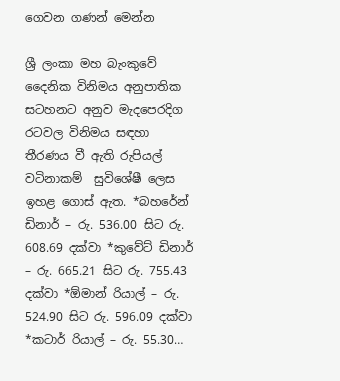ගෙවන ගණන් මෙන්න

ශ්‍රී ලංකා මහ බැංකුවේ දෛනික විනිමය අනුපාතික සටහනට අනුව මැදපෙරදිග රටවල විනිමය සඳහා තීරණය වී ඇති රුපියල් වටිනාකම්  සුවිශේෂී ලෙස ඉහළ ගොස් ඇත. *බහරේන් ඩිනාර් – රු. 536.00 සිට රු. 608.69 දක්වා *කුවේට් ඩිනාර් – රු. 665.21 සිට රු. 755.43 දක්වා *ඕමාන් රියාල් – රු. 524.90 සිට රු. 596.09 දක්වා *කටාර් රියාල් – රු. 55.30…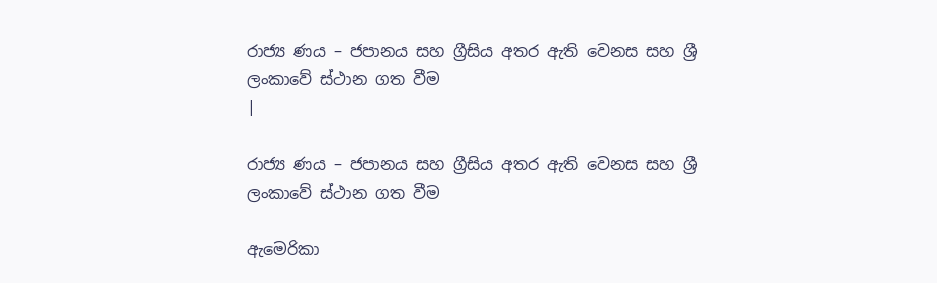රාජ්‍ය ණය – ජපානය සහ ග්‍රීසිය අතර ඇති වෙනස සහ ශ්‍රී ලංකාවේ ස්ථාන ගත වීම
|

රාජ්‍ය ණය – ජපානය සහ ග්‍රීසිය අතර ඇති වෙනස සහ ශ්‍රී ලංකාවේ ස්ථාන ගත වීම

ඇමෙරිකා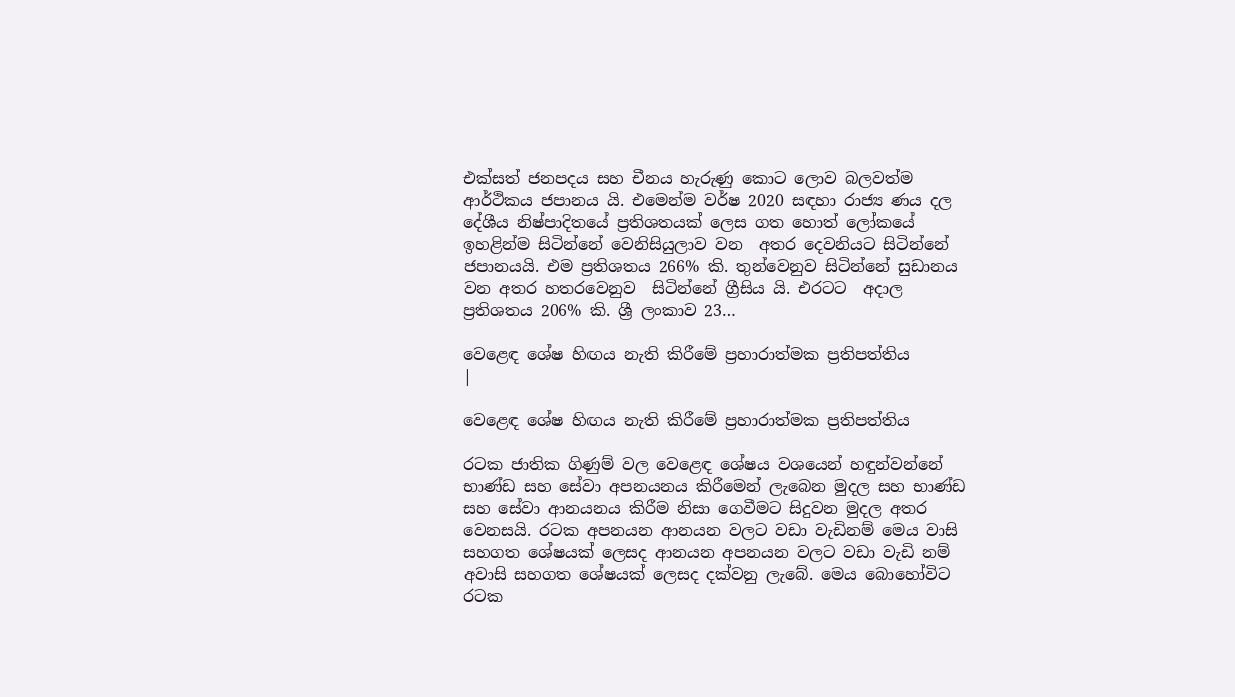එක්සත් ජනපදය සහ චීනය හැරුණු කොට ලොව බලවත්ම ආර්ථිකය ජපානය යි. එමෙන්ම වර්ෂ 2020 සඳහා රාජ්‍ය ණය දල දේශීය නිෂ්පාදිතයේ ප්‍රතිශතයක් ලෙස ගත හොත් ලෝකයේ ඉහළින්ම සිටින්නේ වෙනිසියුලාව වන  අතර දෙවනියට සිටින්නේ ජපානයයි. එම ප්‍රතිශතය 266% කි. තුන්වෙනුව සිටින්නේ සුඩානය වන අතර හතරවෙනුව  සිටින්නේ ග්‍රීසිය යි. එරටට  අදාල ප්‍රතිශතය 206% කි. ශ්‍රී ලංකාව 23…

වෙළෙඳ ශේෂ හිඟය නැති කිරීමේ ප්‍රහාරාත්මක ප්‍රතිපත්තිය
|

වෙළෙඳ ශේෂ හිඟය නැති කිරීමේ ප්‍රහාරාත්මක ප්‍රතිපත්තිය

රටක ජාතික ගිණුම් වල වෙළෙඳ ශේෂය වශයෙන් හඳුන්වන්නේ භාණ්ඩ සහ සේවා අපනයනය කිරීමෙන් ලැබෙන මුදල සහ භාණ්ඩ සහ සේවා ආනයනය කිරීම නිසා ගෙවීමට සිදුවන මුදල අතර වෙනසයි. රටක අපනයන ආනයන වලට වඩා වැඩිනම් මෙය වාසි සහගත ශේෂයක් ලෙසද ආනයන අපනයන වලට වඩා වැඩි නම් අවාසි සහගත ශේෂයක් ලෙසද දක්වනු ලැබේ. මෙය බොහෝවිට රටක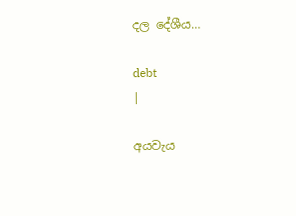දල දේශීය…

debt
|

අයවැය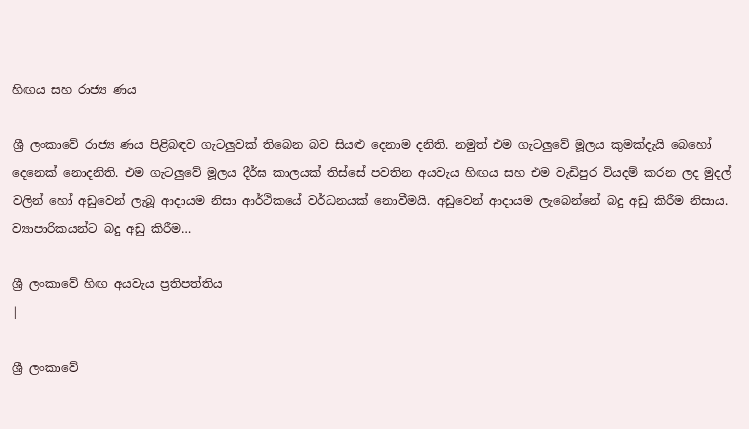හිඟය සහ රාජ්‍ය ණය

ශ්‍රී ලංකාවේ රාජ්‍ය ණය පිළිබඳව ගැටලුවක් තිබෙන බව සියළු දෙනාම දනිති. නමුත් එම ගැටලුවේ මූලය කුමක්දැයි බෙහෝ දෙනෙක් නොදනිති. එම ගැටලුවේ මූලය දීර්ඝ කාලයක් තිස්සේ පවතින අයවැය හිඟය සහ එම වැඩිපුර වියදම් කරන ලද මුදල් වලින් හෝ අඩුවෙන් ලැබූ ආදායම නිසා ආර්ථිකයේ වර්ධනයක් නොවීමයි. අඩුවෙන් ආදායම ලැබෙන්නේ බදු අඩු කිරීම නිසාය. ව්‍යාපාරිකයන්ට බදු අඩු කිරීම…

ශ්‍රී ලංකාවේ හිඟ අයවැය ප්‍රතිපත්තිය
|

ශ්‍රී ලංකාවේ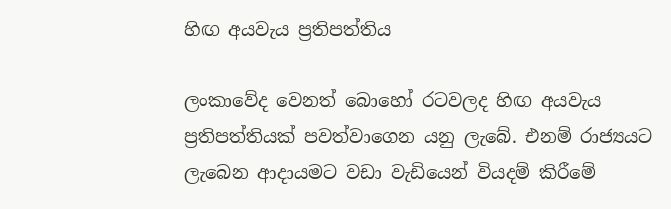හිඟ අයවැය ප්‍රතිපත්තිය

ලංකාවේද වෙනත් බොහෝ රටවලද හිඟ අයවැය ප්‍රතිපත්තියක් පවත්වාගෙන යනු ලැබේ. එනම් රාජ්‍යයට ලැබෙන ආදායමට වඩා වැඩියෙන් වියදම් කිරීමේ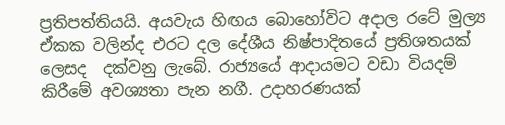ප්‍රතිපත්තියයි. අයවැය හිඟය බොහෝවිට අදාල රටේ මුල්‍ය ඒකක වලින්ද එරට දල දේශීය නිෂ්පාදිතයේ ප්‍රතිශතයක් ලෙසද  දක්වනු ලැබේ. රාජ්‍යයේ ආදායමට වඩා වියදම් කිරීමේ අවශ්‍යතා පැන නගී. උදාහරණයක්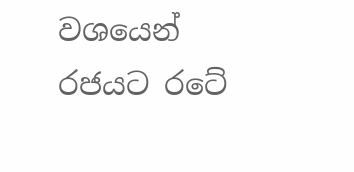වශයෙන් රජයට රටේ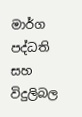මාර්ග පද්ධති  සහ විදුලිබල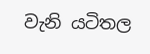වැනි යටිතල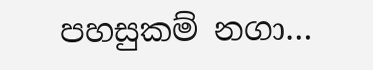පහසුකම් නගා…